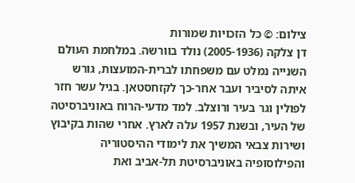צילום: © כל הזכויות שמורות
דן צלקה (2005-1936) נולד בוורשה. במלחמת העולם השנייה נמלט עם משפחתו לברית-המועצות, גורש איתה לסיביר ועבר אחר-כך לקזחסטאן. בגיל עשר חזר לפולין וגר בעיר ורוצלב. למד מדעי-הרוח באוניברסיטה של העיר, ובשנת 1957 עלה לארץ. אחרי שהות בקיבוץ ושירות צבאי המשיך את לימודי ההיסטוריה והפילוסופיה באוניברסיטת תל-אביב ואת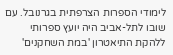לימודי הספרות הצרפתית בגרנובל. עם שובו לתל-אביב היה יועץ ספרותי ללהקת התיאטרון 'במת השחקנים'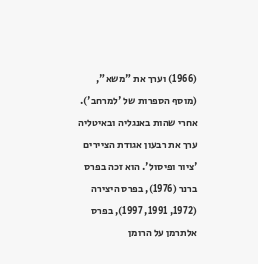(1966) וערך את "משא", (מוסף הספרות של 'למרחב'). אחרי שהות באנגליה ובאיטליה ערך את רבעון אגודת הציירים 'ציור ופיסול'. הוא זכה בפרס ברנר (1976), בפרס היצירה (1972, 1991, 1997), בפרס אלתרמן על הרומן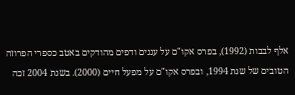אלף לבבות (1992), בפרס אקו"ם על עננים ודפים מהודקים באטב כספרי הפרוזה הטובים של שנת 1994, ובפרס אקו"ם על מפעל חיים (2000). בשנת 2004 זכה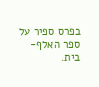בפרס ספיר על ספר האלף-בית.